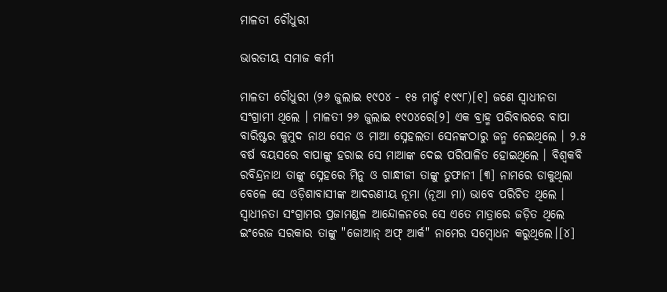ମାଳତୀ ଚୌଧୁରୀ

ଭାରତୀୟ ସମାଜ କର୍ମୀ

ମାଳତୀ ଚୌଧୁରୀ (୨୬ ଜୁଲାଇ ୧୯୦୪ - ୧୫ ମାର୍ଚ୍ଚ ୧୯୯୮)[୧] ଜଣେ ସ୍ୱାଧୀନତା ସଂଗ୍ରାମୀ ଥିଲେ । ମାଳତୀ ୨୬ ଜୁଲାଇ ୧୯୦୪ରେ[୨] ଏକ ବ୍ରାହ୍ମ ପରିବାରରେ ବାପା ବାରିଷ୍ଟର କୁମୁଦ ନାଥ ସେନ ଓ ମାଆ ସ୍ନେହଲତା ସେନଙ୍କଠାରୁ ଜନ୍ମ ନେଇଥିଲେ । ୨.୫ ବର୍ଷ ବୟସରେ ବାପାଙ୍କୁ ହରାଇ ସେ ମାଆଙ୍କ ଦେଇ ପରିପାଳିତ ହୋଇଥିଲେ । ବିଶ୍ୱକବି ରବିନ୍ଦ୍ରନାଥ ତାଙ୍କୁ ସ୍ନେହରେ ମିନୁ ଓ ଗାନ୍ଧୀଜୀ ତାଙ୍କୁ ତୁଫାନୀ [୩] ନାମରେ ଡାକୁଥିଲା ବେଳେ ସେ ଓଡ଼ିଶାବାସୀଙ୍କ ଆଦରଣୀୟ ନୂମା (ନୂଆ ମା) ଭାବେ ପରିଚିତ ଥିଲେ । ସ୍ୱାଧୀନତା ସଂଗ୍ରାମର ପ୍ରଜାମଣ୍ଡଳ ଆନ୍ଦୋଳନରେ ସେ ଏତେ ମାତ୍ରାରେ ଜଡ଼ିତ ଥିଲେ ଇଂରେଜ ସରକାର ତାଙ୍କୁ "ଜୋଆନ୍‌ ଅଫ୍‌ ଆର୍କ" ନାମେର ସମ୍ବୋଧନ କରୁଥିଲେ।[୪]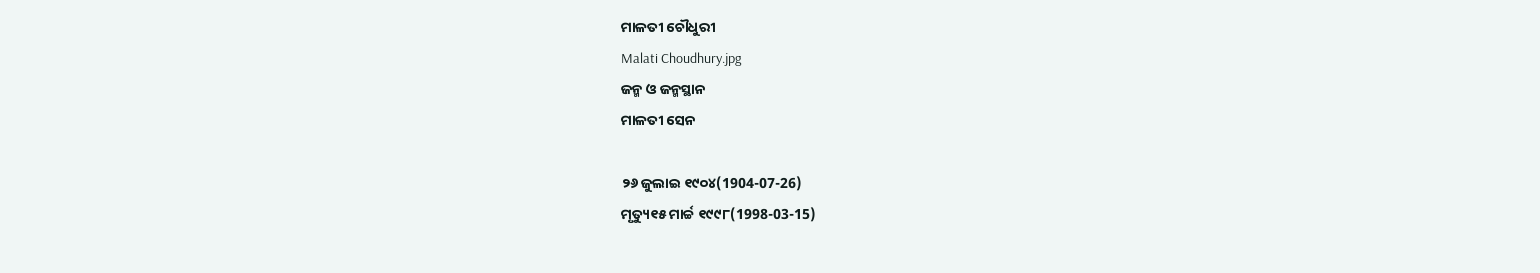ମାଳତୀ ଚୌଧୁରୀ
Malati Choudhury.jpg
ଜନ୍ମ ଓ ଜନ୍ମସ୍ଥାନ
ମାଳତୀ ସେନ

୨୬ ଜୁଲାଇ ୧୯୦୪(1904-07-26)
ମୃତ୍ୟୁ୧୫ ମାର୍ଚ୍ଚ ୧୯୯୮(1998-03-15)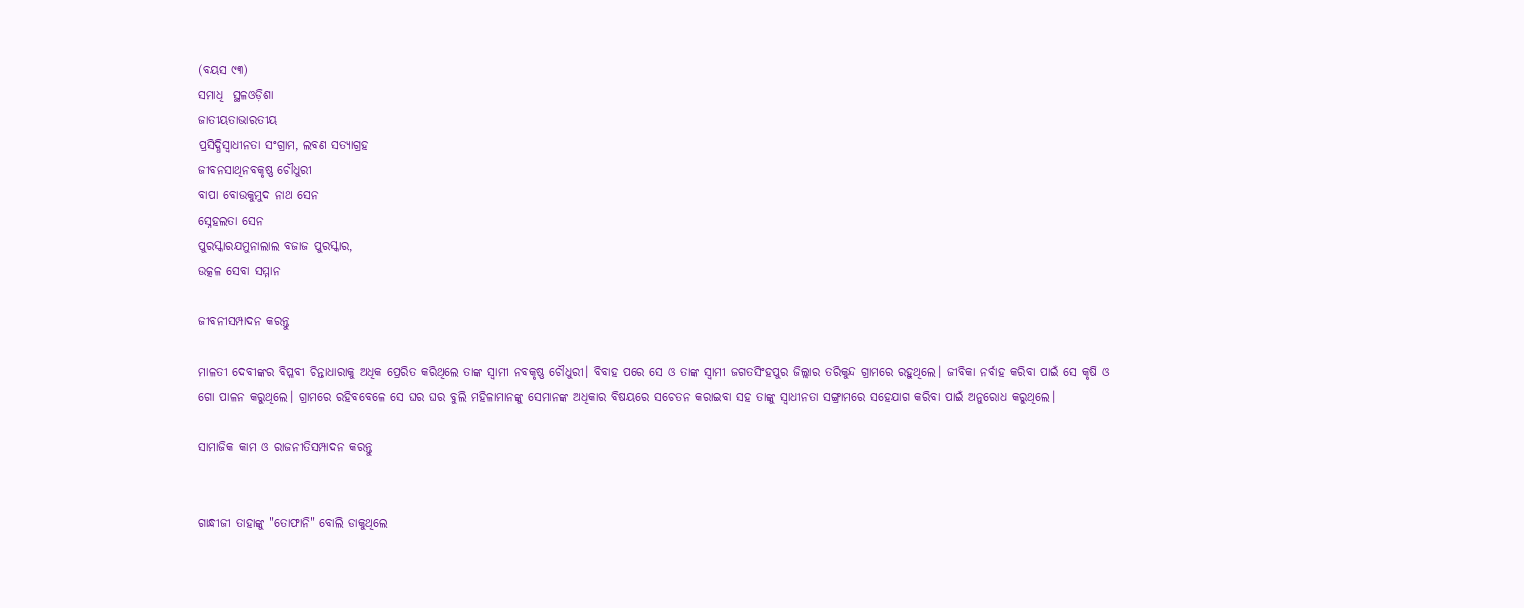(ବୟସ ୯୩)
ସମାଧି  ସ୍ଥଳଓଡ଼ିଶା
ଜାତୀୟତାଭାରତୀୟ
ପ୍ରସିଦ୍ଧିସ୍ୱାଧୀନତା ସଂଗ୍ରାମ, ଲବଣ ସତ୍ୟାଗ୍ରହ
ଜୀବନସାଥିନବକୃଷ୍ଣ ଚୌଧୁରୀ
ବାପା ବୋଉକୁମୁଦ ନାଥ ସେନ
ସ୍ନେହଲତା ସେନ
ପୁରସ୍କାରଯମୁନାଲାଲ ବଜାଜ ପୁରସ୍କାର,
ଉତ୍କଳ ସେବା ସମ୍ମାନ

ଜୀବନୀସମ୍ପାଦନ କରନ୍ତୁ

ମାଳତୀ ଦେବୀଙ୍କର ବିପ୍ଳବୀ ଚିନ୍ତାଧାରାକୁ ଅଧିକ ପ୍ରେରିତ କରିଥିଲେ ତାଙ୍କ ସ୍ୱାମୀ ନବକୃଷ୍ଣ ଚୌଧୁରୀ। ବିବାହ ପରେ ସେ ଓ ତାଙ୍କ ସ୍ୱାମୀ ଜଗତସିଂହପୁର ଜିଲ୍ଲାର ତରିକୁନ୍ଦ ଗ୍ରାମରେ ରହୁଥିଲେ। ଜୀବିକା ନର୍ବାହ କରିବା ପାଇଁ ସେ କୃଷି ଓ ଗୋ ପାଳନ କରୁଥିଲେ। ଗ୍ରାମରେ ରହିବବେଳେ ସେ ଘର ଘର ବୁଲି ମହିଳାମାନଙ୍କୁ ସେମାନଙ୍କ ଅଧିକାର ବିଷୟରେ ସଚେତନ କରାଇବା ସହ ତାଙ୍କୁ ସ୍ୱାଧୀନତା ସଙ୍ଗ୍ରାମରେ ସହେଯାଗ କରିବା ପାଇଁ ଅନୁରୋଧ କରୁଥିଲେ।

ସାମାଜିକ କାମ ଓ ରାଜନୀତିସମ୍ପାଦନ କରନ୍ତୁ


ଗାନ୍ଧୀଜୀ ତାହାଙ୍କୁ "ତୋଫାନି" ବୋଲି ଡାକୁଥିଲେ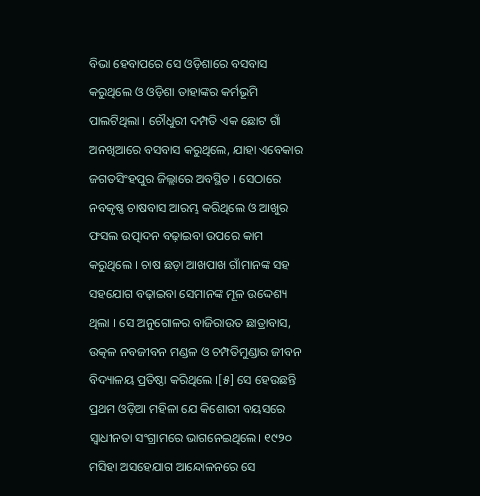ବିଭା ହେବାପରେ ସେ ଓଡ଼ିଶାରେ ବସବାସ କରୁଥିଲେ ଓ ଓଡ଼ିଶା ତାହାଙ୍କର କର୍ମଭୂମି ପାଲଟିଥିଲା । ଚୌଧୁରୀ ଦମ୍ପତି ଏକ ଛୋଟ ଗାଁ ଅନଖିଆରେ ବସବାସ କରୁଥିଲେ, ଯାହା ଏବେକାର ଜଗତସିଂହପୁର ଜିଲ୍ଲାରେ ଅବସ୍ଥିତ । ସେଠାରେ ନବକୃଷ୍ଣ ଚାଷବାସ ଆରମ୍ଭ କରିଥିଲେ ଓ ଆଖୁର ଫସଲ ଉତ୍ପାଦନ ବଢ଼ାଇବା ଉପରେ କାମ କରୁଥିଲେ । ଚାଷ ଛଡ଼ା ଆଖପାଖ ଗାଁମାନଙ୍କ ସହ ସହଯୋଗ ବଢ଼ାଇବା ସେମାନଙ୍କ ମୂଳ ଉଦ୍ଦେଶ୍ୟ ଥିଲା । ସେ ଅନୁଗୋଳର ବାଜିରାଉତ ଛାତ୍ରାବାସ, ଉତ୍କଳ ନବଜୀବନ ମଣ୍ଡଳ ଓ ଚମ୍ପତିମୁଣ୍ଡାର ଜୀବନ ବିଦ୍ୟାଳୟ ପ୍ରତିଷ୍ଠା କରିଥିଲେ ।[୫] ସେ ହେଉଛନ୍ତି ପ୍ରଥମ ଓଡ଼ିଆ ମହିଳା ଯେ କିଶୋରୀ ବୟସରେ ସ୍ୱାଧୀନତା ସଂଗ୍ରାମରେ ଭାଗନେଇଥିଲେ। ୧୯୨୦ ମସିହା ଅସହେଯାଗ ଆନ୍ଦୋଳନରେ ସେ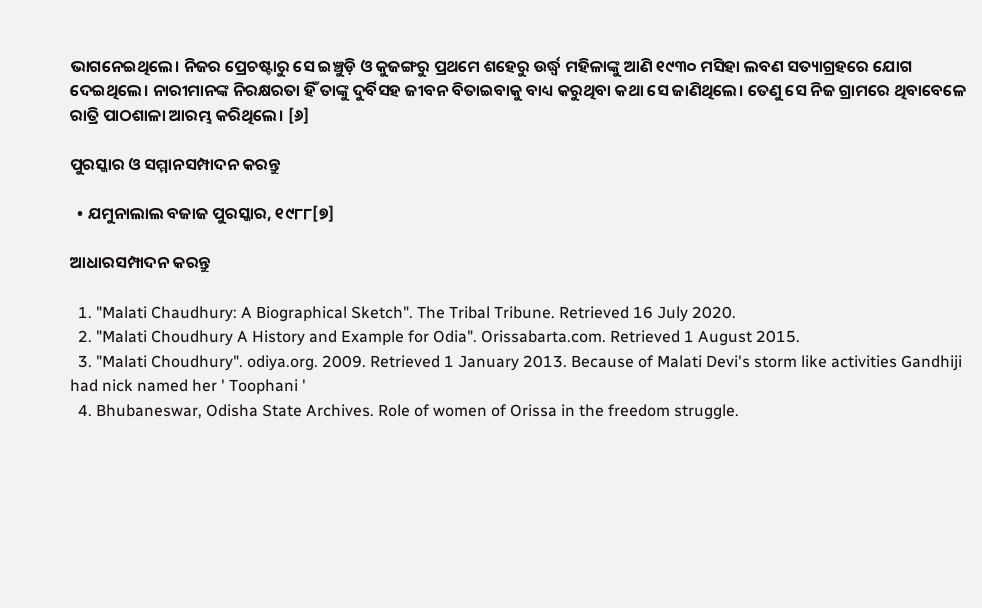ଭାଗନେଇଥିଲେ। ନିଜର ପ୍ରେଚଷ୍ଟାରୁ ସେ ଇଞ୍ଚୁଡ଼ି ଓ କୁଜଙ୍ଗରୁ ପ୍ରଥମେ ଶହେରୁ ଉର୍ଦ୍ଧ୍ୱ ମହିଳାଙ୍କୁ ଆଣି ୧୯୩୦ ମସିହା ଲବଣ ସତ୍ୟାଗ୍ରହରେ ଯୋଗ ଦେଇଥିଲେ। ନାରୀମାନଙ୍କ ନିରକ୍ଷରତା ହିଁ ତାଙ୍କୁ ଦୁର୍ବିସହ ଜୀବନ ବିତାଇବାକୁ ବାଧ୍ୟ କରୁଥିବା କଥା ସେ ଜାଣିଥିଲେ। ତେଣୁ ସେ ନିଜ ଗ୍ରାମରେ ଥିବାବେଳେ ରାତ୍ରି ପାଠଶାଳା ଆରମ୍ଭ କରିଥିଲେ। [୬]

ପୁରସ୍କାର ଓ ସମ୍ମାନସମ୍ପାଦନ କରନ୍ତୁ

  • ଯମୁନାଲାଲ ବଜାଜ ପୁରସ୍କାର, ୧୯୮୮[୭]

ଆଧାରସମ୍ପାଦନ କରନ୍ତୁ

  1. "Malati Chaudhury: A Biographical Sketch". The Tribal Tribune. Retrieved 16 July 2020.
  2. "Malati Choudhury A History and Example for Odia". Orissabarta.com. Retrieved 1 August 2015.
  3. "Malati Choudhury". odiya.org. 2009. Retrieved 1 January 2013. Because of Malati Devi's storm like activities Gandhiji had nick named her ' Toophani '
  4. Bhubaneswar, Odisha State Archives. Role of women of Orissa in the freedom struggle.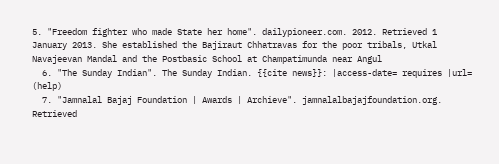5. "Freedom fighter who made State her home". dailypioneer.com. 2012. Retrieved 1 January 2013. She established the Bajiraut Chhatravas for the poor tribals, Utkal Navajeevan Mandal and the Postbasic School at Champatimunda near Angul
  6. "The Sunday Indian". The Sunday Indian. {{cite news}}: |access-date= requires |url= (help)
  7. "Jamnalal Bajaj Foundation | Awards | Archieve". jamnalalbajajfoundation.org. Retrieved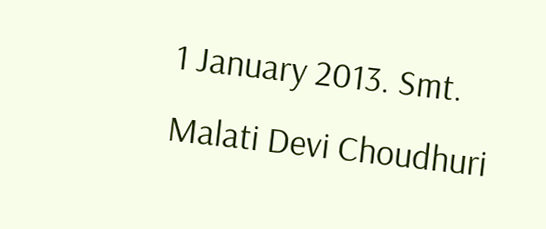1 January 2013. Smt. Malati Devi Choudhuri